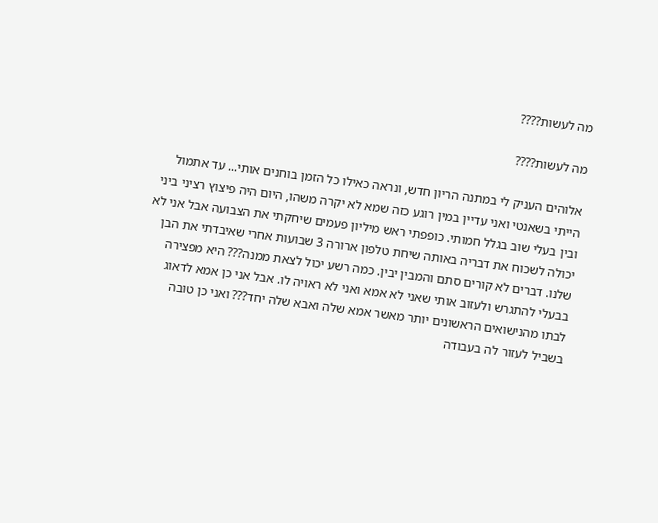מה לעשות????

מה לעשות????

אלוהים העניק לי במתנה הריון חדש, ונראה כאילו כל הזמן בוחנים אותי... עד אתמול הייתי בשאנטי ואני עדיין במין רוגע כזה שמא לא יקרה משהו, היום היה פיצוץ רציני ביני ובין בעלי שוב בגלל חמותי. כופפתי ראש מיליון פעמים שיחקתי את הצבועה אבל אני לא יכולה לשכוח את דבריה באותה שיחת טלפון ארורה 3 שבועות אחרי שאיבדתי את הבן שלנו. דברים לא קורים סתם והמבין יבין. כמה רשע יכול לצאת ממנה??? היא מפצירה בבעלי להתגרש ולעזוב אותי שאני לא אמא ואני לא ראויה לו. אבל אני כן אמא לדאוג לבתו מהנישואים הראשונים יותר מאשר אמא שלה ואבא שלה יחד??? ואני כן טובה בשביל לעזור לה בעבודה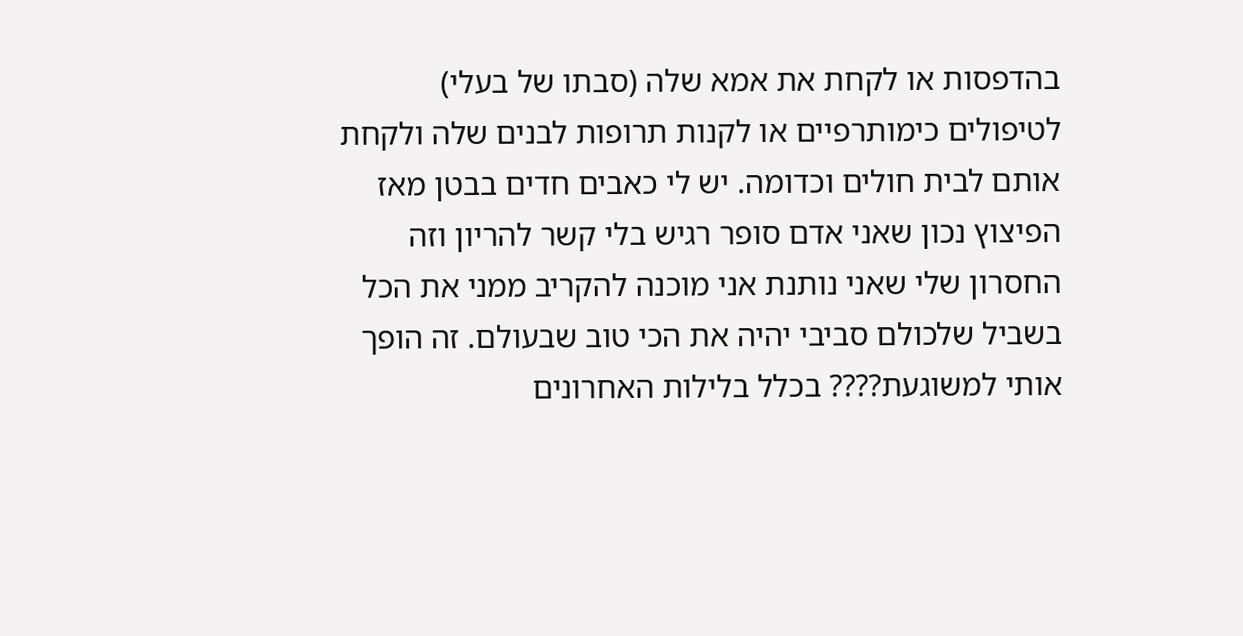בהדפסות או לקחת את אמא שלה (סבתו של בעלי) לטיפולים כימותרפיים או לקנות תרופות לבנים שלה ולקחת אותם לבית חולים וכדומה. יש לי כאבים חדים בבטן מאז הפיצוץ נכון שאני אדם סופר רגיש בלי קשר להריון וזה החסרון שלי שאני נותנת אני מוכנה להקריב ממני את הכל בשביל שלכולם סביבי יהיה את הכי טוב שבעולם. זה הופך אותי למשוגעת???? בכלל בלילות האחרונים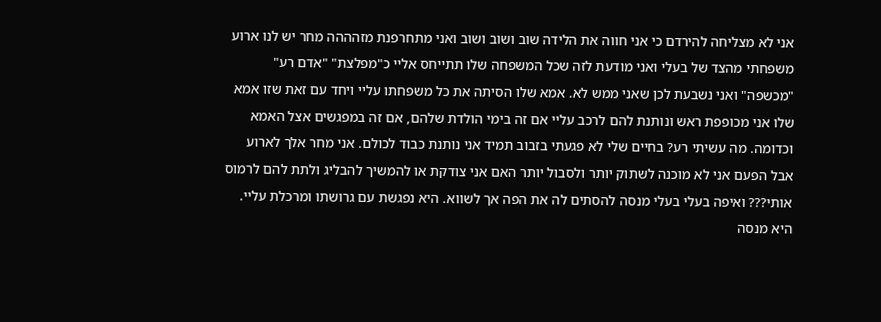אני לא מצליחה להירדם כי אני חווה את הלידה שוב ושוב ושוב ואני מתחרפנת מזהההה מחר יש לנו ארוע משפחתי מהצד של בעלי ואני מודעת לזה שכל המשפחה שלו תתייחס אליי כ"מפלצת" "אדם רע" "מכשפה" ואני נשבעת לכן שאני ממש לא. אמא שלו הסיתה את כל משפחתו עליי ויחד עם זאת שזו אמא שלו אני מכופפת ראש ונותנת להם לרכב עליי אם זה בימי הולדת שלהם, אם זה במפגשים אצל האמא וכדומה. מה עשיתי רע? בחיים שלי לא פגעתי בזבוב תמיד אני נותנת כבוד לכולם. אני מחר אלך לארוע אבל הפעם אני לא מוכנה לשתוק יותר ולסבול יותר האם אני צודקת או להמשיך להבליג ולתת להם לרמוס אותי??? ואיפה בעלי בעלי מנסה להסתים לה את הפה אך לשווא. היא נפגשת עם גרושתו ומרכלת עליי. היא מנסה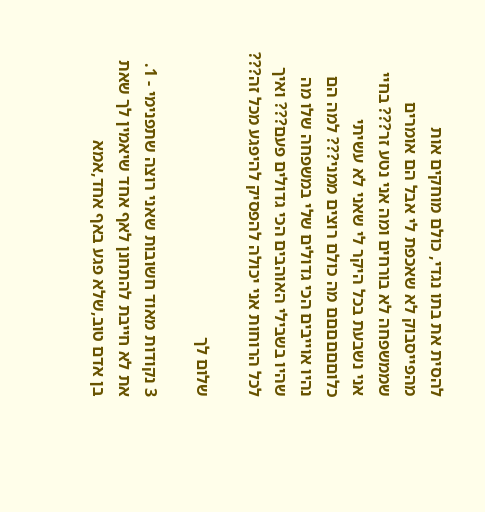להסית את בתו נגדי, כולם מוחקים אות מהפייסבוק לא שאכפת לי אבל הם אומרים שממשפחה לא בורחים ומה אני נטע זר??? בחיי אני נשבעת בכל היקר לי שאני לא עשיתי כלוםםםםםם מה כולם רוצים ממני??? למה הם נהיו אוייבים הכי גדולים שלי במשפחה שלו מה שהיו בשבילי האוהבים הכי גדולים פעם??? ואיך לכל הרוחות אני יכולה להפסיק להיפגע מכל זה???

שלום לך

3 נקודות מאוד חשובות שאני רוצה שתפנימי - 1. את לא חייבת להתחנן לאף אחד שיאמין לך שאת בן אדם טוב,שלא פגע באף אחד,אמא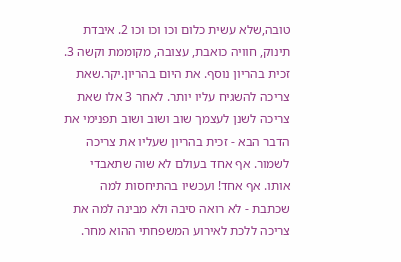טובה,שלא עשית כלום וכו וכו וכו 2. איבדת תינוק, חוויה כואבת, עצובה, מקוממת וקשה 3. זכית בהריון נוסף. את היום בהריון.יקר.שאת צריכה להשגיח עליו יותר. לאחר 3 אלו שאת צריכה לשנן לעצמך שוב ושוב ושוב תפנימי את הדבר הבא - זכית בהריון שעליו את צריכה לשמור. אף אחד בעולם לא שוה שתאבדי אותו. אף אחד! ועכשיו בהתיחסות למה שכתבת - לא רואה סיבה ולא מבינה למה את צריכה ללכת לאירוע המשפחתי ההוא מחר.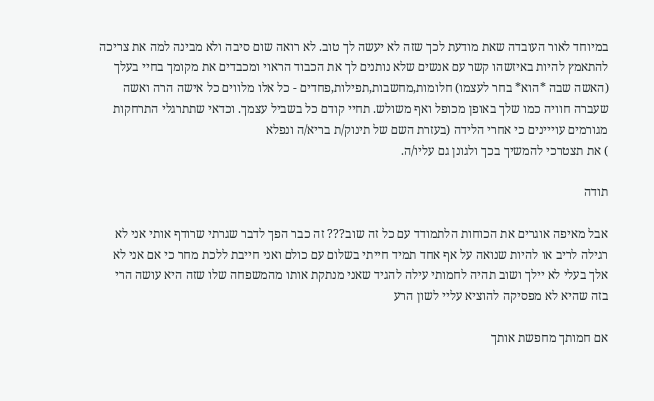במיוחד לאור העובדה שאת מודעת לכך שזה לא יעשה לך טוב. לא רואה שום סיבה ולא מבינה למה את צריכה להתאמץ להיות באיזשהו קשר עם אנשים שלא נותנים לך את הכבוד הראוי ומכבדים את מקומך בחיי בעלך (האשה שבה *הוא* בחר לעצמו) חלומות,מחשבות,תפילות,פחדים - כל אלו מלווים כל אישה הרה ואשה שעברה חוויה כמו שלך באופן מכופל ואף משולש. תחיי קודם כל בשביל עצמך. וכדאי שתתרגלי התרחקות מגורמים עוייינים כי אחרי הלידה (בעזרת השם של תינוק/ת בריא/ה ונפלא
) את תצטרכי להמשיך בכך ולגונן גם עליו/ה.

תודה

אבל מאיפה אוגרים את הכוחות הלתמודד עם כל זה שוב??? זה כבר הפך לדבר שגרתי שרודף אותי אני לא רגילה לריב או להיות שנואה על אף אחד תמיד חייתי בשלום עם כולם ואני חייבת ללכת מחר כי אם אני לא אלך בעלי לא יילך ושוב תהיה לחמותי עילה להגיד שאני מנתקת אותו מהמשפחה שלו שזה היא עושה הרי בזה שהיא לא מפסיקה להוציא עליי לשון הרע

אם חמותך מחפשת אותך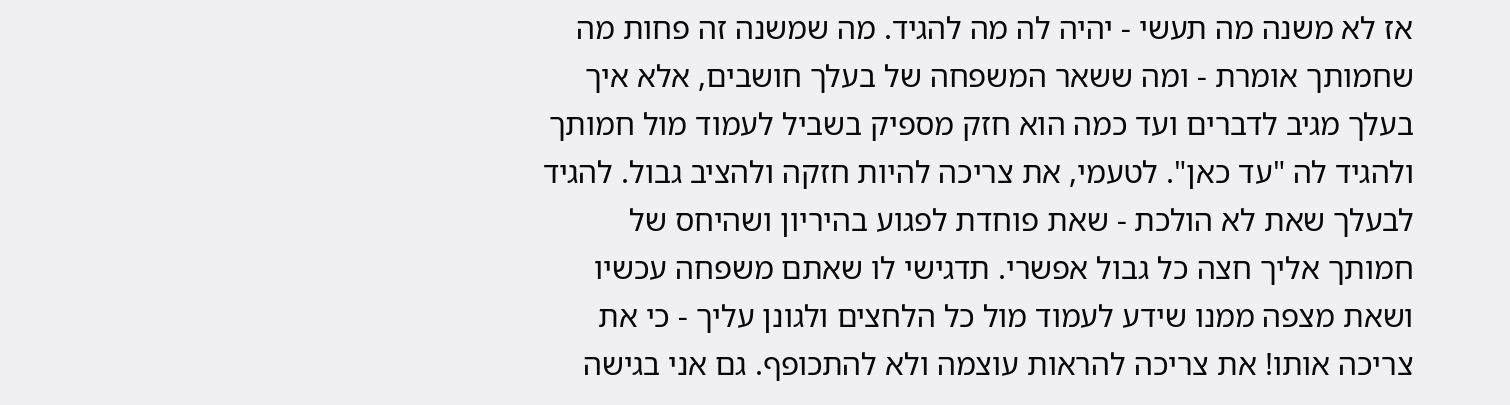אז לא משנה מה תעשי - יהיה לה מה להגיד. מה שמשנה זה פחות מה שחמותך אומרת - ומה ששאר המשפחה של בעלך חושבים, אלא איך בעלך מגיב לדברים ועד כמה הוא חזק מספיק בשביל לעמוד מול חמותך ולהגיד לה "עד כאן". לטעמי, את צריכה להיות חזקה ולהציב גבול. להגיד לבעלך שאת לא הולכת - שאת פוחדת לפגוע בהיריון ושהיחס של חמותך אליך חצה כל גבול אפשרי. תדגישי לו שאתם משפחה עכשיו ושאת מצפה ממנו שידע לעמוד מול כל הלחצים ולגונן עליך - כי את צריכה אותו! את צריכה להראות עוצמה ולא להתכופף. גם אני בגישה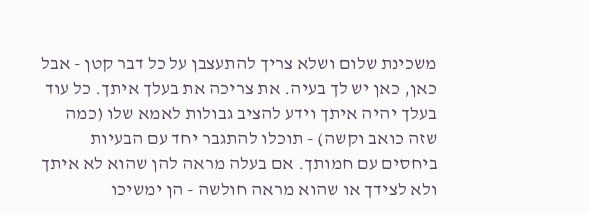משכינת שלום ושלא צריך להתעצבן על כל דבר קטן - אבל כאן, כאן יש לך בעיה. את צריכה את בעלך איתך. כל עוד בעלך יהיה איתך וידע להציב גבולות לאמא שלו (כמה שזה כואב וקשה) - תוכלו להתגבר יחד עם הבעיות ביחסים עם חמותך. אם בעלה מראה להן שהוא לא איתך ולא לצידך או שהוא מראה חולשה - הן ימשיכו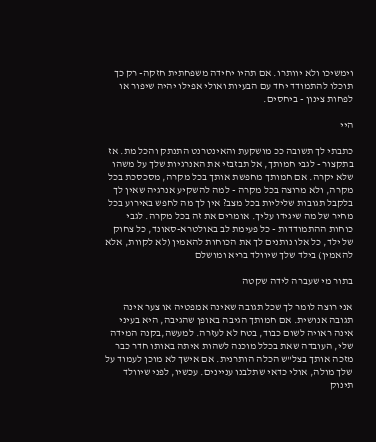וימשיכו ולא יוותרו. אם תהיו יחידה משפחתית חזקה- רק כך תוכלו להתמודד יחד עם הבעיות ואולי אפילו יהיה שיפור או לפחות צינון - ביחסים.

היי

כתבתי לך תשובה ככ מושקעת והאינטרנט התנתק והכל מת. אז בתקצור - לגבי חמותך, אל תבזבזי את האנרגיות שלך על משהו שלא יקרה. אם חמותך מחפשת אותך בכל מקרה, מסכסכת בכל מקרה, ולא מרוצה בכל מקרה - למה להשקיע אנרגיה שאין לך בלקבל תגובות שליליות בכל מצב? אין לך מה לחפש באירוע בכל מחיר של מה שיגידו עליך. אומרים את זה בכל מקרה. לגבי כוחות ההתמודדות - כל פעימת לב באולטרא-סאונד, כל צחוק של ילד, כל אלו נותנים לך את הכוחות להאמין (לא לקוות, אלא להאמין) בילד שלך שיוולד בריא ומושלם

בתור מי שעברה לידה שקטה

אני רוצה לומר לך שכל תגובה שאינה אמפטיה או צער אינה תגובה אנושית. אם חמותך הגיבה באופן שהגיבה, היא בעיני אינה ראויה לשום כבוד, בטח לא לעזרה. למעשה,בקנה המידה שלי, העובדה שאת בכלל מוכנה לשהות איתה באותו חדר כבר מזכה אותך בצל"ש הכלה הותרנית. אם אישך לא מוכן לעמוד על שלך מולה, אולי כדאי שתלבנו עניינים. עכשיו, לפני שיוולד תינוק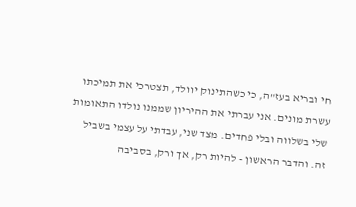חי ובריא בעז"ה, כי כשהתינוק יוולד, תצטרכי את תמיכתו עשרת מונים. אני עברתי את ההיריון שממנו נולדו התאומות שלי בשלווה ובלי פחדים. מצד שני, עבדתי על עצמי בשביל זה. והדבר הראשון - להיות רק, אך ורק, בסביבה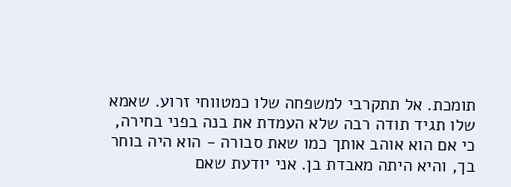תומכת. אל תתקרבי למשפחה שלו כמטווחי זרוע. שאמא שלו תגיד תודה רבה שלא העמדת את בנה בפני בחירה, כי אם הוא אוהב אותך כמו שאת סבורה - הוא היה בוחר בך, והיא היתה מאבדת בן. אני יודעת שאם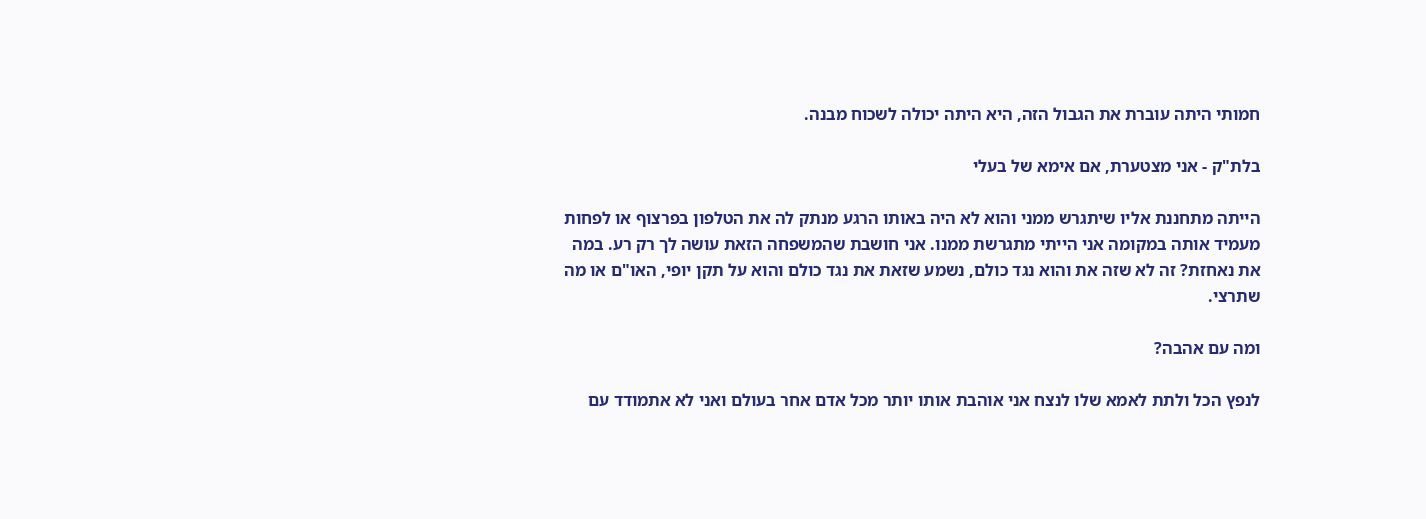חמותי היתה עוברת את הגבול הזה, היא היתה יכולה לשכוח מבנה.

בלת"ק - אני מצטערת, אם אימא של בעלי

הייתה מתחננת אליו שיתגרש ממני והוא לא היה באותו הרגע מנתק לה את הטלפון בפרצוף או לפחות מעמיד אותה במקומה אני הייתי מתגרשת ממנו. אני חושבת שהמשפחה הזאת עושה לך רק רע. במה את נאחזת? זה לא שזה את והוא נגד כולם, נשמע שזאת את נגד כולם והוא על תקן יופי, האו"ם או מה שתרצי.

ומה עם אהבה?

לנפץ הכל ולתת לאמא שלו לנצח אני אוהבת אותו יותר מכל אדם אחר בעולם ואני לא אתמודד עם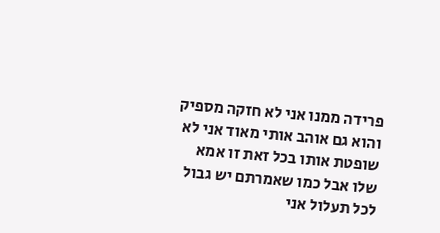פרידה ממנו אני לא חזקה מספיק והוא גם אוהב אותי מאוד אני לא שופטת אותו בכל זאת זו אמא שלו אבל כמו שאמרתם יש גבול לכל תעלול אני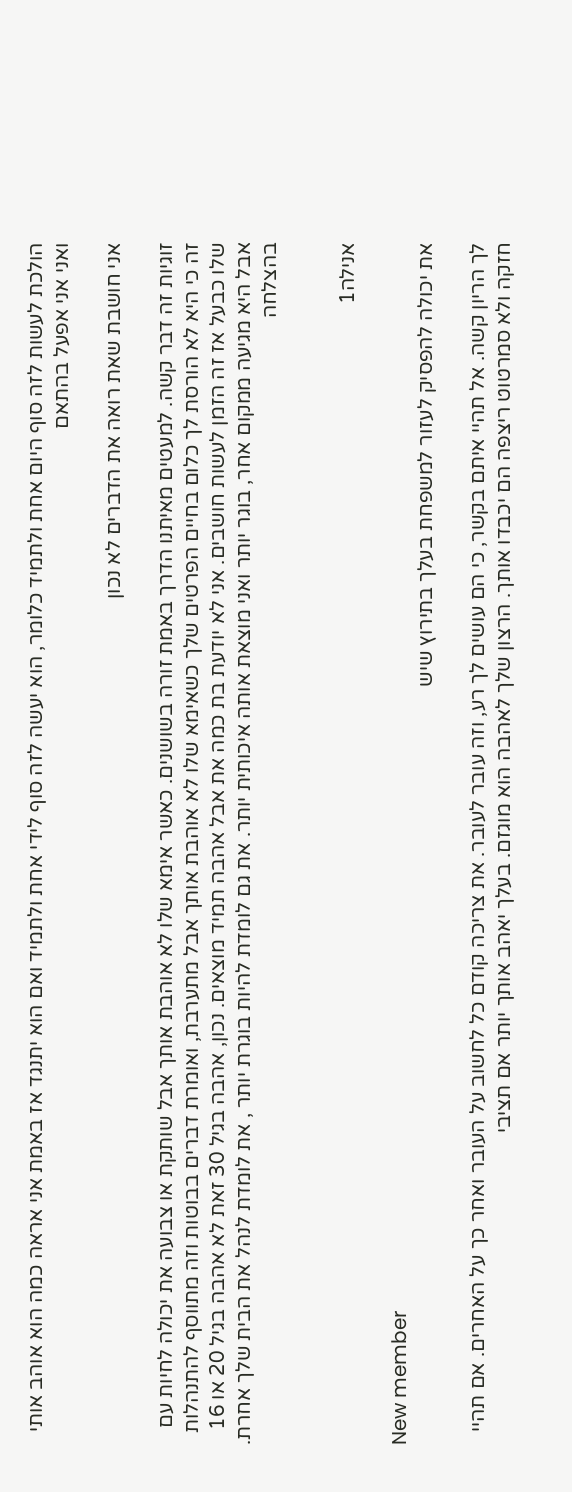הולכת לעשות לזה סוף היום אחת ולתמיד כלומר, הוא יעשה לזה סוף לידי אחת ולתמיד ואם הוא יתנגד אז באמת אני אראה כמה הוא אוהב אותי ואני אני אפעל בהתאם

אני חושבת שאת רואה את הדברים לא נכון

זוגיות זה דבר קשה. למעטים מאיתנו הדרך באמת זורה בשושנים. כאשר אימא שלו לא אוהבת אותך אבל שותקת או צבועה את יכולה לחיות עם זה כי היא לא הורסת לך כלום בחיים הפרטים שלך כשאימא שלו לא אוהבת אותך אבל מתערבת, ואומרת דברים בבוטות וזה מתווסף להתנהלות שלו כבעל אז זה הזמן לעשות חושבים. אני לא יודעת בת כמה את אבל אהבה תמיד מוצאים. נכון, אהבה בגיל 30 זאת לא אהבה בגיל 20 או 16 אבל היא מגיעה ממקום אחר, בוגר יותר ואני מוצאת אותה איכותית יותר. את גם לומדת להיות בוגרת יותר , את לומדת לנהל את הבית שלך אחרת. בהצלחה


אנילה1

New member
את יכולה להפסיק לעזור למשפחת בעלך בתירוץ שיש

לך הריון קשה. אל תהיי איתם בקשר, כי הם עושים לך רע, וזה עובר לעובר. את צריכה קודם כל לחשוב על העובר ואחר כך על האחרים. אם תהיי חזקה ולא סמרטוט ריצפה הם יכבדו אותך. הרצון שלך לאהבה הוא מוגזם. בעלך יאהב אותך יותר אם תציבי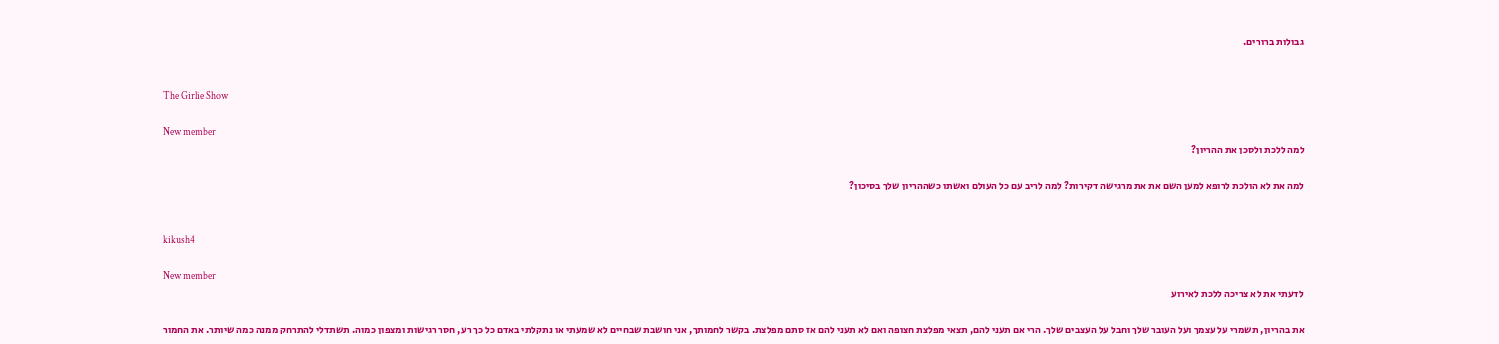גבולות ברורים.


The Girlie Show

New member
למה ללכת ולסכן את ההריון?

למה את לא הולכת לרופא למען השם את את מרגישה דקירות? למה לריב עם כל העולם ואשתו כשההריון שלך בסיכון?


kikush4

New member
לדעתי את לא צריכה ללכת לאירוע

את בהריון, תשמרי על עצמך ועל העובר שלך וחבל על העצבים שלך. הרי אם תעני להם, תצאי מפלצת חצופה ואם לא תעני להם אז סתם מפלצת. בקשר לחמותך, אני חושבת שבחיים לא שמעתי או נתקלתי באדם כל כך רע, חסר רגישות ומצפון כמוה. תשתדלי להתרחק ממנה כמה שיותר. את החמור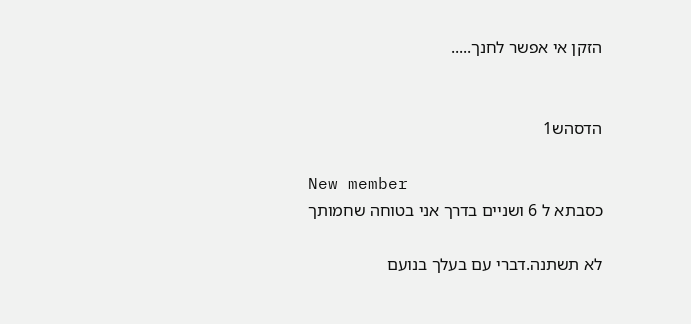הזקן אי אפשר לחנך.....


הדסהש1

New member
כסבתא ל 6 ושניים בדרך אני בטוחה שחמותך

לא תשתנה.דברי עם בעלך בנועם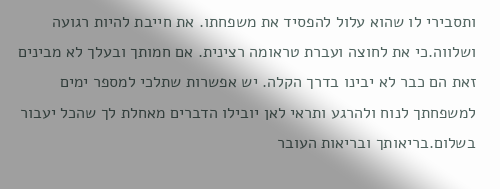ותסבירי לו שהוא עלול להפסיד את משפחתו. את חייבת להיות רגועה ושלווה.כי את לחוצה ועברת טראומה רצינית. אם חמותך ובעלך לא מבינים זאת הם כבר לא יבינו בדרך הקלה. יש אפשרות שתלכי למספר ימים למשפחתך לנוח ולהרגע ותראי לאן יובילו הדברים מאחלת לך שהכל יעבור בשלום.בריאותך ובריאות העובר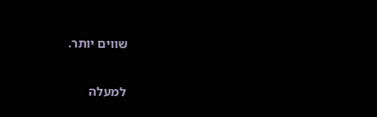שווים יותר.

למעלה